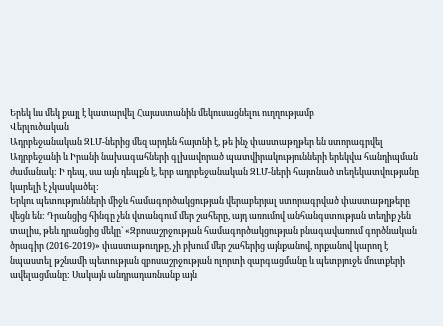Երեկ ևս մեկ քայլ է կատարվել Հայաստանին մեկուսացնելու ուղղությամբ
Վերլուծական
Ադրբեջանական ԶԼՄ-ներից մեզ արդեն հայտնի է, թե ինչ փաստաթղթեր են ստորագրվել Ադրբեջանի և Իրանի նախագահների գլխավորած պատվիրակությունների երեկվա հանդիպման ժամանակ: Ի դեպ, սա այն դեպքն է, երբ ադրբեջանական ԶԼՄ-ների հայտնած տեղեկատվությանը կարելի է չկասկածել:
Երկու պետությունների միջև համագործակցության վերաբերյալ ստորագրված փաստաթղթերը վեցն են: Դրանցից հինգը չեն վտանգում մեր շահերը, այդ առումով անհանգստության տեղիք չեն տալիս, թեև դրանցից մեկը` «Զբոսաշրջության համագործակցության բնագավառում գործնական ծրագիր (2016-2019)» փաստաթուղթը, չի բխում մեր շահերից այնքանով, որքանով կարող է նպաստել թշնամի պետության զբոսաշրջության ոլորտի զարգացմանը և պետբյուջե մուտքերի ավելացմանը: Սակայն անդրադառնանք այն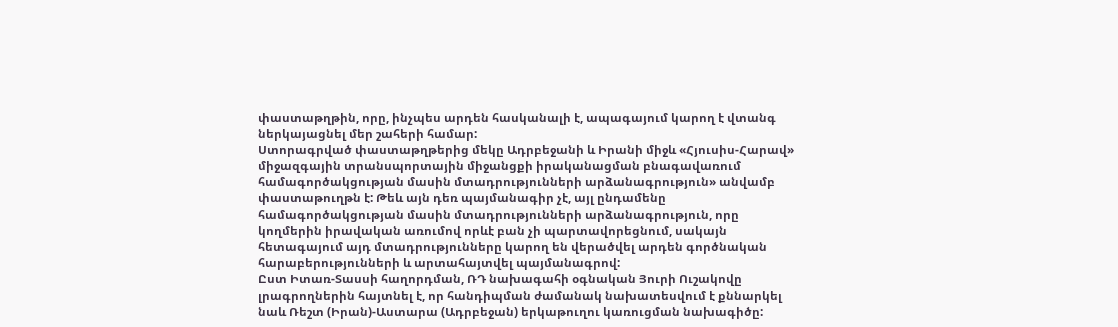փաստաթղթին, որը, ինչպես արդեն հասկանալի է, ապագայում կարող է վտանգ ներկայացնել մեր շահերի համար:
Ստորագրված փաստաթղթերից մեկը Ադրբեջանի և Իրանի միջև «Հյուսիս-Հարավ» միջազգային տրանսպորտային միջանցքի իրականացման բնագավառում համագործակցության մասին մտադրությունների արձանագրություն» անվամբ փաստաթուղթն է: Թեև այն դեռ պայմանագիր չէ, այլ ընդամենը համագործակցության մասին մտադրությունների արձանագրություն, որը կողմերին իրավական առումով որևէ բան չի պարտավորեցնում, սակայն հետագայում այդ մտադրությունները կարող են վերածվել արդեն գործնական հարաբերությունների և արտահայտվել պայմանագրով:
Ըստ Իտառ-Տասսի հաղորդման, ՌԴ նախագահի օգնական Յուրի Ուշակովը լրագրողներին հայտնել է, որ հանդիպման ժամանակ նախատեսվում է քննարկել նաև Ռեշտ (Իրան)-Աստարա (Ադրբեջան) երկաթուղու կառուցման նախագիծը: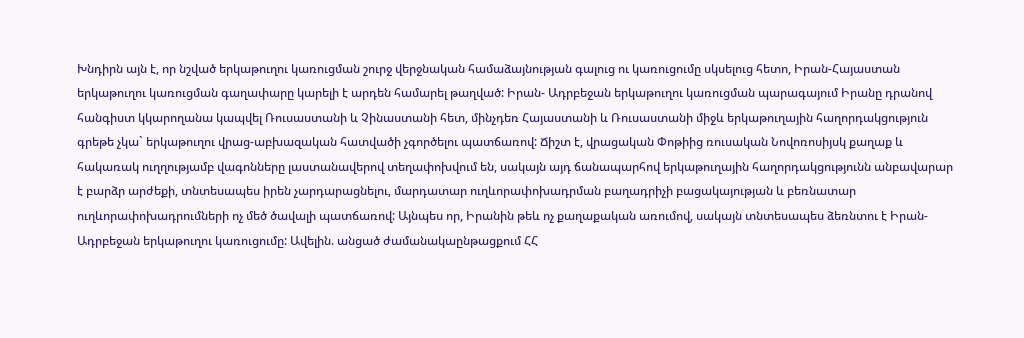Խնդիրն այն է, որ նշված երկաթուղու կառուցման շուրջ վերջնական համաձայնության գալուց ու կառուցումը սկսելուց հետո, Իրան-Հայաստան երկաթուղու կառուցման գաղափարը կարելի է արդեն համարել թաղված: Իրան- Ադրբեջան երկաթուղու կառուցման պարագայում Իրանը դրանով հանգիստ կկարողանա կապվել Ռուսաստանի և Չինաստանի հետ, մինչդեռ Հայաստանի և Ռուսաստանի միջև երկաթուղային հաղորդակցություն գրեթե չկա` երկաթուղու վրաց-աբխազական հատվածի չգործելու պատճառով: Ճիշտ է, վրացական Փոթիից ռուսական Նովոռոսիյսկ քաղաք և հակառակ ուղղությամբ վագոնները լաստանավերով տեղափոխվում են, սակայն այդ ճանապարհով երկաթուղային հաղորդակցությունն անբավարար է բարձր արժեքի, տնտեսապես իրեն չարդարացնելու, մարդատար ուղևորափոխադրման բաղադրիչի բացակայության և բեռնատար ուղևորափոխադրումների ոչ մեծ ծավալի պատճառով: Այնպես որ, Իրանին թեև ոչ քաղաքական առումով, սակայն տնտեսապես ձեռնտու է Իրան-Ադրբեջան երկաթուղու կառուցումը: Ավելին. անցած ժամանակաընթացքում ՀՀ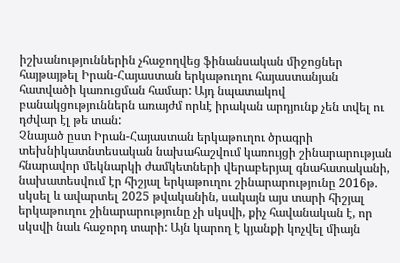իշխանություններին չհաջողվեց ֆինանսական միջոցներ հայթայթել Իրան-Հայաստան երկաթուղու հայաստանյան հատվածի կառուցման համար: Այդ նպատակով բանակցություններն առայժմ որևէ իրական արդյունք չեն տվել ու դժվար էլ թե տան:
Չնայած ըստ Իրան-Հայաստան երկաթուղու ծրագրի տեխնիկատնտեսական նախահաշվում կառույցի շինարարության հնարավոր մեկնարկի ժամկետների վերաբերյալ գնահատականի, նախատեսվում էր հիշյալ երկաթուղու շինարարությունը 2016թ. սկսել և ավարտել 2025 թվականին, սակայն այս տարի հիշյալ երկաթուղու շինարարությունը չի սկսվի, քիչ հավանական է, որ սկսվի նաև հաջորդ տարի: Այն կարող է կյանքի կոչվել միայն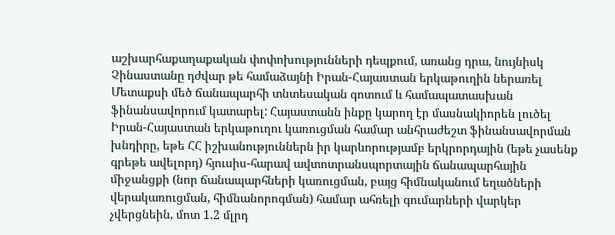աշխարհաքաղաքական փոփոխությունների դեպքում, առանց դրա, նույնիսկ Չինաստանը դժվար թե համաձայնի Իրան-Հայաստան երկաթուղին ներառել Մետաքսի մեծ ճանապարհի տնտեսական գոտում և համապատասխան ֆինանսավորում կատարել: Հայաստանն ինքը կարող էր մասնակիորեն լուծել Իրան-Հայաստան երկաթուղու կառուցման համար անհրաժեշտ ֆինանսավորման խնդիրը, եթե ՀՀ իշխանություններն իր կարևորությամբ երկրորդային (եթե չասենք գրեթե ավելորդ) հյուսիս-հարավ ավտոտրանսպորտային ճանապարհային միջանցքի (նոր ճանապարհների կառուցման, բայց հիմնականում եղածների վերակառուցման, հիմնանորոգման) համար ահռելի գումարների վարկեր չվերցնեին, մոտ 1.2 մլրդ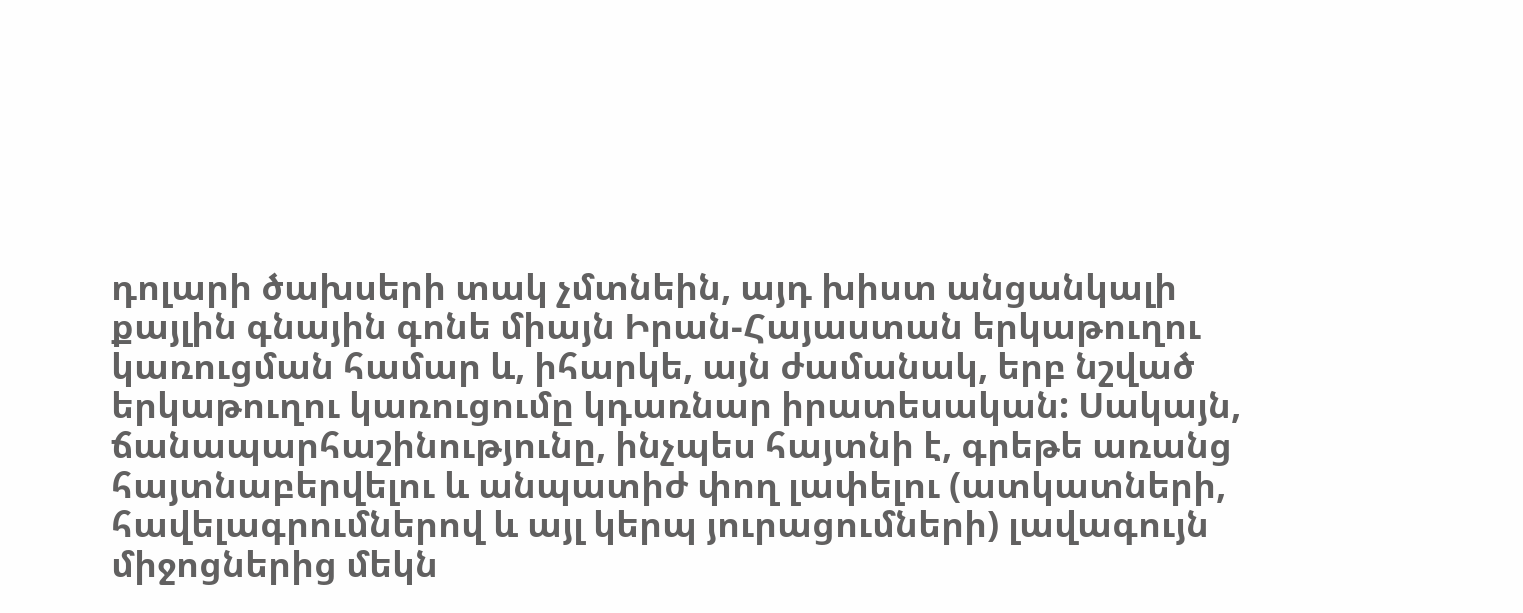դոլարի ծախսերի տակ չմտնեին, այդ խիստ անցանկալի քայլին գնային գոնե միայն Իրան-Հայաստան երկաթուղու կառուցման համար և, իհարկե, այն ժամանակ, երբ նշված երկաթուղու կառուցումը կդառնար իրատեսական: Սակայն, ճանապարհաշինությունը, ինչպես հայտնի է, գրեթե առանց հայտնաբերվելու և անպատիժ փող լափելու (ատկատների, հավելագրումներով և այլ կերպ յուրացումների) լավագույն միջոցներից մեկն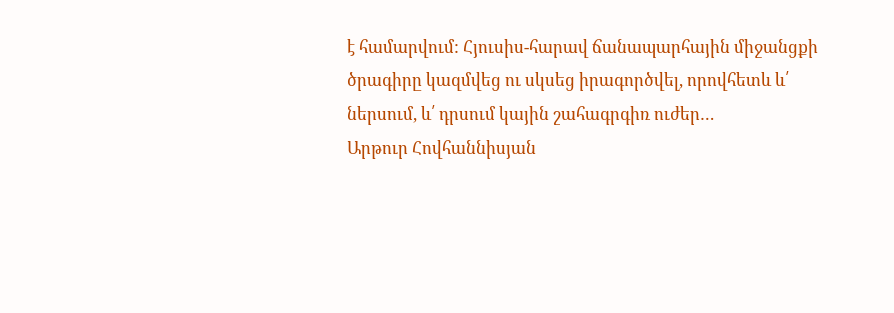է համարվում: Հյուսիս-հարավ ճանապարհային միջանցքի ծրագիրը կազմվեց ու սկսեց իրագործվել, որովհետև և՛ ներսում, և՛ դրսում կային շահագրգիռ ուժեր…
Արթուր Հովհաննիսյան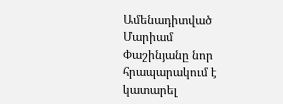Ամենադիտված
Մարիամ Փաշինյանը նոր հրապարակում է կատարել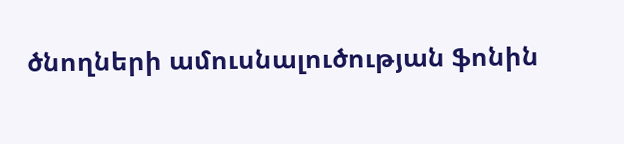ծնողների ամուսնալուծության ֆոնին